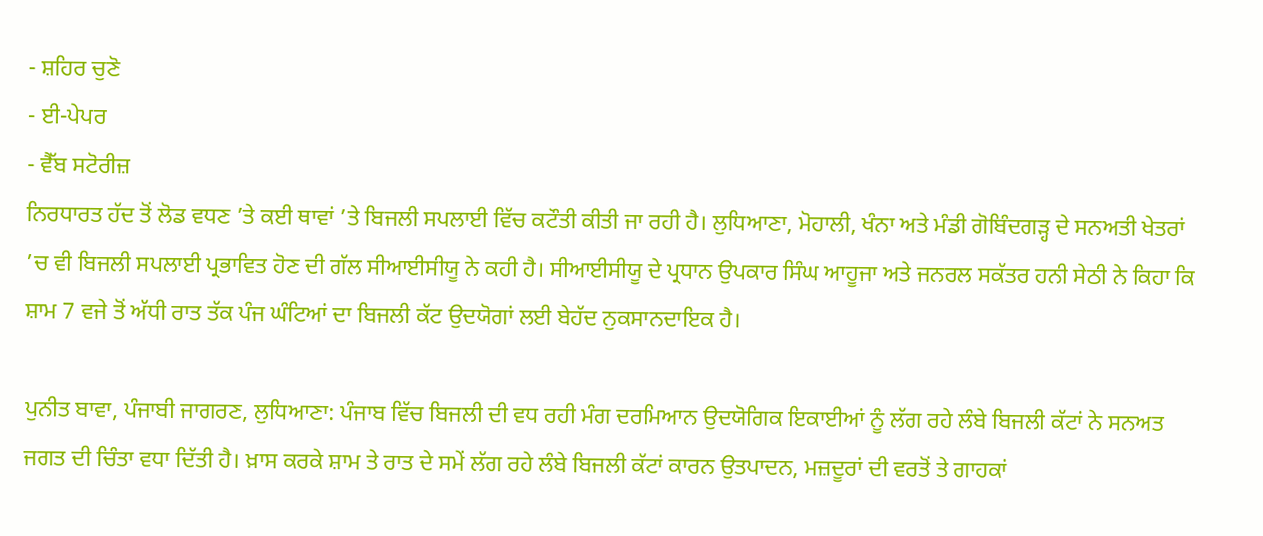- ਸ਼ਹਿਰ ਚੁਣੋ
- ਈ-ਪੇਪਰ
- ਵੈੱਬ ਸਟੋਰੀਜ਼
ਨਿਰਧਾਰਤ ਹੱਦ ਤੋਂ ਲੋਡ ਵਧਣ ’ਤੇ ਕਈ ਥਾਵਾਂ ’ਤੇ ਬਿਜਲੀ ਸਪਲਾਈ ਵਿੱਚ ਕਟੌਤੀ ਕੀਤੀ ਜਾ ਰਹੀ ਹੈ। ਲੁਧਿਆਣਾ, ਮੋਹਾਲੀ, ਖੰਨਾ ਅਤੇ ਮੰਡੀ ਗੋਬਿੰਦਗੜ੍ਹ ਦੇ ਸਨਅਤੀ ਖੇਤਰਾਂ ’ਚ ਵੀ ਬਿਜਲੀ ਸਪਲਾਈ ਪ੍ਰਭਾਵਿਤ ਹੋਣ ਦੀ ਗੱਲ ਸੀਆਈਸੀਯੂ ਨੇ ਕਹੀ ਹੈ। ਸੀਆਈਸੀਯੂ ਦੇ ਪ੍ਰਧਾਨ ਉਪਕਾਰ ਸਿੰਘ ਆਹੂਜਾ ਅਤੇ ਜਨਰਲ ਸਕੱਤਰ ਹਨੀ ਸੇਠੀ ਨੇ ਕਿਹਾ ਕਿ ਸ਼ਾਮ 7 ਵਜੇ ਤੋਂ ਅੱਧੀ ਰਾਤ ਤੱਕ ਪੰਜ ਘੰਟਿਆਂ ਦਾ ਬਿਜਲੀ ਕੱਟ ਉਦਯੋਗਾਂ ਲਈ ਬੇਹੱਦ ਨੁਕਸਾਨਦਾਇਕ ਹੈ।

ਪੁਨੀਤ ਬਾਵਾ, ਪੰਜਾਬੀ ਜਾਗਰਣ, ਲੁਧਿਆਣਾ: ਪੰਜਾਬ ਵਿੱਚ ਬਿਜਲੀ ਦੀ ਵਧ ਰਹੀ ਮੰਗ ਦਰਮਿਆਨ ਉਦਯੋਗਿਕ ਇਕਾਈਆਂ ਨੂੰ ਲੱਗ ਰਹੇ ਲੰਬੇ ਬਿਜਲੀ ਕੱਟਾਂ ਨੇ ਸਨਅਤ ਜਗਤ ਦੀ ਚਿੰਤਾ ਵਧਾ ਦਿੱਤੀ ਹੈ। ਖ਼ਾਸ ਕਰਕੇ ਸ਼ਾਮ ਤੇ ਰਾਤ ਦੇ ਸਮੇਂ ਲੱਗ ਰਹੇ ਲੰਬੇ ਬਿਜਲੀ ਕੱਟਾਂ ਕਾਰਨ ਉਤਪਾਦਨ, ਮਜ਼ਦੂਰਾਂ ਦੀ ਵਰਤੋਂ ਤੇ ਗਾਹਕਾਂ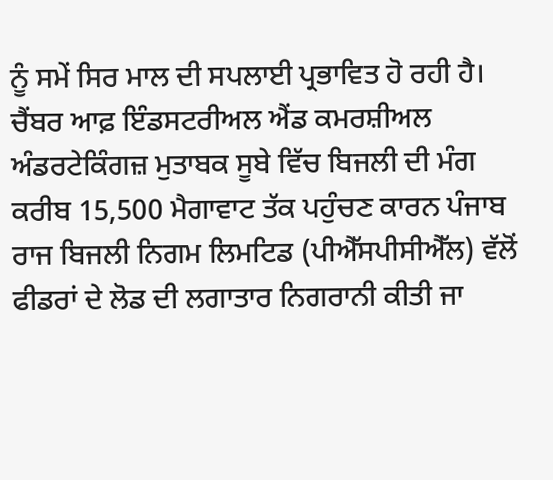ਨੂੰ ਸਮੇਂ ਸਿਰ ਮਾਲ ਦੀ ਸਪਲਾਈ ਪ੍ਰਭਾਵਿਤ ਹੋ ਰਹੀ ਹੈ। ਚੈਂਬਰ ਆਫ਼ ਇੰਡਸਟਰੀਅਲ ਐਂਡ ਕਮਰਸ਼ੀਅਲ ਅੰਡਰਟੇਕਿੰਗਜ਼ ਮੁਤਾਬਕ ਸੂਬੇ ਵਿੱਚ ਬਿਜਲੀ ਦੀ ਮੰਗ ਕਰੀਬ 15,500 ਮੈਗਾਵਾਟ ਤੱਕ ਪਹੁੰਚਣ ਕਾਰਨ ਪੰਜਾਬ ਰਾਜ ਬਿਜਲੀ ਨਿਗਮ ਲਿਮਟਿਡ (ਪੀਐੱਸਪੀਸੀਐੱਲ) ਵੱਲੋਂ ਫੀਡਰਾਂ ਦੇ ਲੋਡ ਦੀ ਲਗਾਤਾਰ ਨਿਗਰਾਨੀ ਕੀਤੀ ਜਾ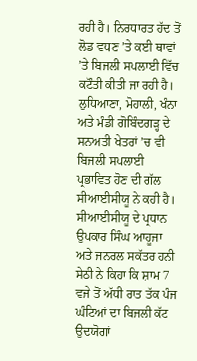ਰਹੀ ਹੈ। ਨਿਰਧਾਰਤ ਹੱਦ ਤੋਂ ਲੋਡ ਵਧਣ ’ਤੇ ਕਈ ਥਾਵਾਂ ’ਤੇ ਬਿਜਲੀ ਸਪਲਾਈ ਵਿੱਚ ਕਟੌਤੀ ਕੀਤੀ ਜਾ ਰਹੀ ਹੈ। ਲੁਧਿਆਣਾ, ਮੋਹਾਲੀ, ਖੰਨਾ ਅਤੇ ਮੰਡੀ ਗੋਬਿੰਦਗੜ੍ਹ ਦੇ ਸਨਅਤੀ ਖੇਤਰਾਂ ’ਚ ਵੀ ਬਿਜਲੀ ਸਪਲਾਈ ਪ੍ਰਭਾਵਿਤ ਹੋਣ ਦੀ ਗੱਲ ਸੀਆਈਸੀਯੂ ਨੇ ਕਹੀ ਹੈ। ਸੀਆਈਸੀਯੂ ਦੇ ਪ੍ਰਧਾਨ ਉਪਕਾਰ ਸਿੰਘ ਆਹੂਜਾ ਅਤੇ ਜਨਰਲ ਸਕੱਤਰ ਹਨੀ ਸੇਠੀ ਨੇ ਕਿਹਾ ਕਿ ਸ਼ਾਮ 7 ਵਜੇ ਤੋਂ ਅੱਧੀ ਰਾਤ ਤੱਕ ਪੰਜ ਘੰਟਿਆਂ ਦਾ ਬਿਜਲੀ ਕੱਟ ਉਦਯੋਗਾਂ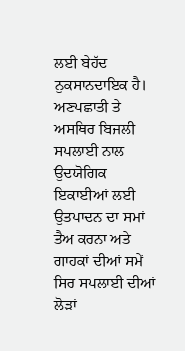ਲਈ ਬੇਹੱਦ ਨੁਕਸਾਨਦਾਇਕ ਹੈ। ਅਣਪਛਾਤੀ ਤੇ ਅਸਥਿਰ ਬਿਜਲੀ ਸਪਲਾਈ ਨਾਲ ਉਦਯੋਗਿਕ ਇਕਾਈਆਂ ਲਈ ਉਤਪਾਦਨ ਦਾ ਸਮਾਂ ਤੈਅ ਕਰਨਾ ਅਤੇ ਗਾਹਕਾਂ ਦੀਆਂ ਸਮੇਂ ਸਿਰ ਸਪਲਾਈ ਦੀਆਂ ਲੋੜਾਂ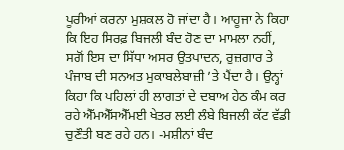ਪੂਰੀਆਂ ਕਰਨਾ ਮੁਸ਼ਕਲ ਹੋ ਜਾਂਦਾ ਹੈ। ਆਹੂਜਾ ਨੇ ਕਿਹਾ ਕਿ ਇਹ ਸਿਰਫ਼ ਬਿਜਲੀ ਬੰਦ ਹੋਣ ਦਾ ਮਾਮਲਾ ਨਹੀਂ, ਸਗੋਂ ਇਸ ਦਾ ਸਿੱਧਾ ਅਸਰ ਉਤਪਾਦਨ, ਰੁਜ਼ਗਾਰ ਤੇ ਪੰਜਾਬ ਦੀ ਸਨਅਤ ਮੁਕਾਬਲੇਬਾਜ਼ੀ ’ਤੇ ਪੈਂਦਾ ਹੈ। ਉਨ੍ਹਾਂ ਕਿਹਾ ਕਿ ਪਹਿਲਾਂ ਹੀ ਲਾਗਤਾਂ ਦੇ ਦਬਾਅ ਹੇਠ ਕੰਮ ਕਰ ਰਹੇ ਐੱਮਐੱਸਐੱਮਈ ਖੇਤਰ ਲਈ ਲੰਬੇ ਬਿਜਲੀ ਕੱਟ ਵੱਡੀ ਚੁਣੌਤੀ ਬਣ ਰਹੇ ਹਨ। -ਮਸ਼ੀਨਾਂ ਬੰਦ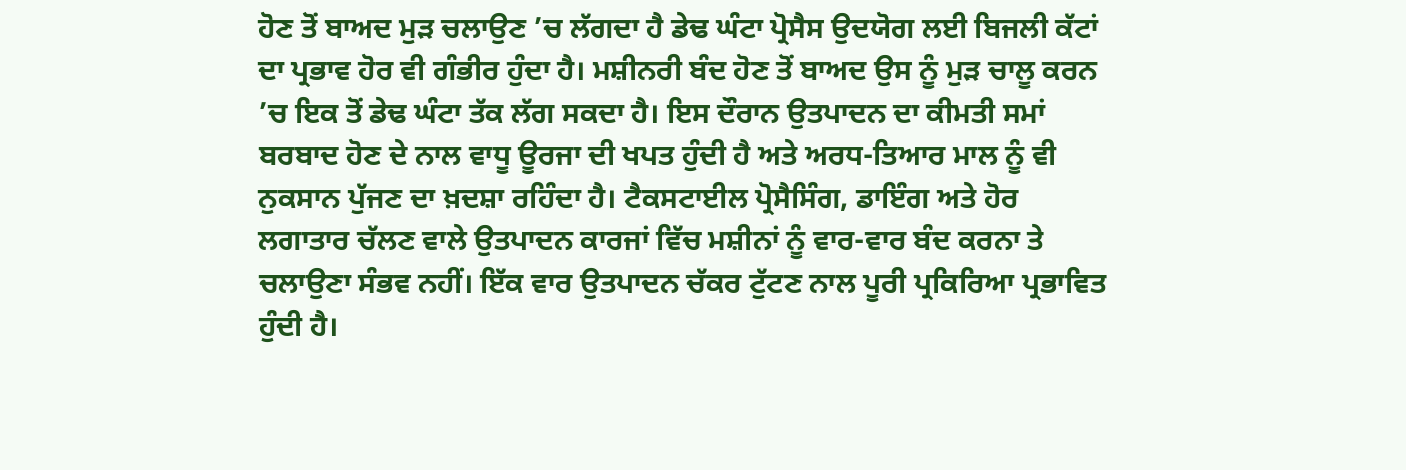ਹੋਣ ਤੋਂ ਬਾਅਦ ਮੁੜ ਚਲਾਉਣ ’ਚ ਲੱਗਦਾ ਹੈ ਡੇਢ ਘੰਟਾ ਪ੍ਰੋਸੈਸ ਉਦਯੋਗ ਲਈ ਬਿਜਲੀ ਕੱਟਾਂ ਦਾ ਪ੍ਰਭਾਵ ਹੋਰ ਵੀ ਗੰਭੀਰ ਹੁੰਦਾ ਹੈ। ਮਸ਼ੀਨਰੀ ਬੰਦ ਹੋਣ ਤੋਂ ਬਾਅਦ ਉਸ ਨੂੰ ਮੁੜ ਚਾਲੂ ਕਰਨ ’ਚ ਇਕ ਤੋਂ ਡੇਢ ਘੰਟਾ ਤੱਕ ਲੱਗ ਸਕਦਾ ਹੈ। ਇਸ ਦੌਰਾਨ ਉਤਪਾਦਨ ਦਾ ਕੀਮਤੀ ਸਮਾਂ ਬਰਬਾਦ ਹੋਣ ਦੇ ਨਾਲ ਵਾਧੂ ਊਰਜਾ ਦੀ ਖਪਤ ਹੁੰਦੀ ਹੈ ਅਤੇ ਅਰਧ-ਤਿਆਰ ਮਾਲ ਨੂੰ ਵੀ ਨੁਕਸਾਨ ਪੁੱਜਣ ਦਾ ਖ਼ਦਸ਼ਾ ਰਹਿੰਦਾ ਹੈ। ਟੈਕਸਟਾਈਲ ਪ੍ਰੋਸੈਸਿੰਗ, ਡਾਇੰਗ ਅਤੇ ਹੋਰ ਲਗਾਤਾਰ ਚੱਲਣ ਵਾਲੇ ਉਤਪਾਦਨ ਕਾਰਜਾਂ ਵਿੱਚ ਮਸ਼ੀਨਾਂ ਨੂੰ ਵਾਰ-ਵਾਰ ਬੰਦ ਕਰਨਾ ਤੇ ਚਲਾਉਣਾ ਸੰਭਵ ਨਹੀਂ। ਇੱਕ ਵਾਰ ਉਤਪਾਦਨ ਚੱਕਰ ਟੁੱਟਣ ਨਾਲ ਪੂਰੀ ਪ੍ਰਕਿਰਿਆ ਪ੍ਰਭਾਵਿਤ ਹੁੰਦੀ ਹੈ।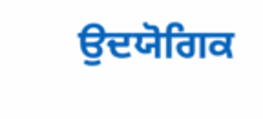ਉਦਯੋਗਿਕ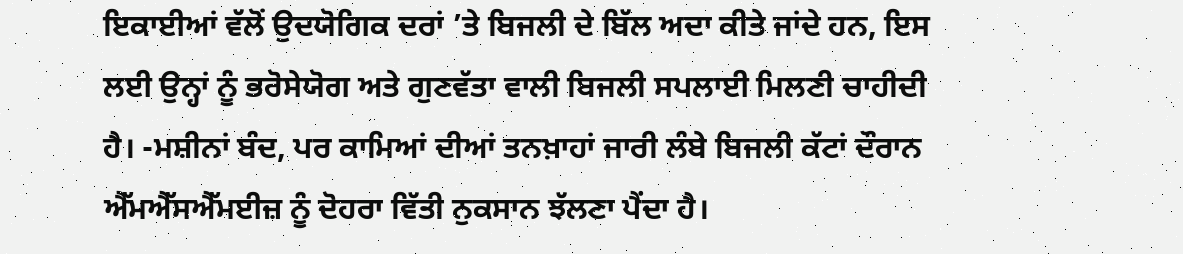ਇਕਾਈਆਂ ਵੱਲੋਂ ਉਦਯੋਗਿਕ ਦਰਾਂ ’ਤੇ ਬਿਜਲੀ ਦੇ ਬਿੱਲ ਅਦਾ ਕੀਤੇ ਜਾਂਦੇ ਹਨ, ਇਸ ਲਈ ਉਨ੍ਹਾਂ ਨੂੰ ਭਰੋਸੇਯੋਗ ਅਤੇ ਗੁਣਵੱਤਾ ਵਾਲੀ ਬਿਜਲੀ ਸਪਲਾਈ ਮਿਲਣੀ ਚਾਹੀਦੀ ਹੈ। -ਮਸ਼ੀਨਾਂ ਬੰਦ, ਪਰ ਕਾਮਿਆਂ ਦੀਆਂ ਤਨਖ਼ਾਹਾਂ ਜਾਰੀ ਲੰਬੇ ਬਿਜਲੀ ਕੱਟਾਂ ਦੌਰਾਨ ਐੱਮਐੱਸਐੱਮਈਜ਼ ਨੂੰ ਦੋਹਰਾ ਵਿੱਤੀ ਨੁਕਸਾਨ ਝੱਲਣਾ ਪੈਂਦਾ ਹੈ।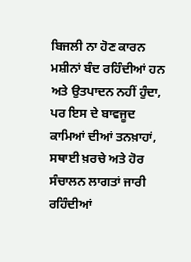ਬਿਜਲੀ ਨਾ ਹੋਣ ਕਾਰਨ ਮਸ਼ੀਨਾਂ ਬੰਦ ਰਹਿੰਦੀਆਂ ਹਨ ਅਤੇ ਉਤਪਾਦਨ ਨਹੀਂ ਹੁੰਦਾ, ਪਰ ਇਸ ਦੇ ਬਾਵਜੂਦ ਕਾਮਿਆਂ ਦੀਆਂ ਤਨਖ਼ਾਹਾਂ, ਸਥਾਈ ਖ਼ਰਚੇ ਅਤੇ ਹੋਰ ਸੰਚਾਲਨ ਲਾਗਤਾਂ ਜਾਰੀ ਰਹਿੰਦੀਆਂ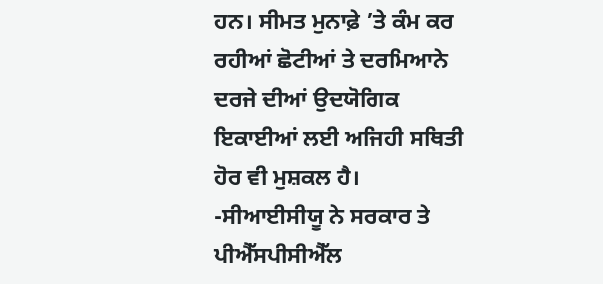ਹਨ। ਸੀਮਤ ਮੁਨਾਫ਼ੇ ’ਤੇ ਕੰਮ ਕਰ ਰਹੀਆਂ ਛੋਟੀਆਂ ਤੇ ਦਰਮਿਆਨੇ ਦਰਜੇ ਦੀਆਂ ਉਦਯੋਗਿਕ ਇਕਾਈਆਂ ਲਈ ਅਜਿਹੀ ਸਥਿਤੀ ਹੋਰ ਵੀ ਮੁਸ਼ਕਲ ਹੈ। -ਸੀਆਈਸੀਯੂ ਨੇ ਸਰਕਾਰ ਤੇ ਪੀਐੱਸਪੀਸੀਐੱਲ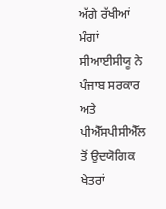ਅੱਗੇ ਰੱਖੀਆਂ ਮੰਗਾਂ ਸੀਆਈਸੀਯੂ ਨੇ ਪੰਜਾਬ ਸਰਕਾਰ ਅਤੇ ਪੀਐੱਸਪੀਸੀਐੱਲ ਤੋਂ ਉਦਯੋਗਿਕ ਖੇਤਰਾਂ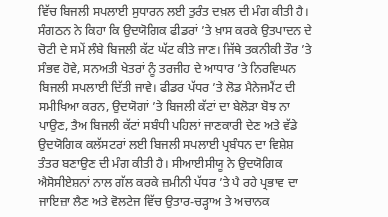ਵਿੱਚ ਬਿਜਲੀ ਸਪਲਾਈ ਸੁਧਾਰਨ ਲਈ ਤੁਰੰਤ ਦਖ਼ਲ ਦੀ ਮੰਗ ਕੀਤੀ ਹੈ। ਸੰਗਠਨ ਨੇ ਕਿਹਾ ਕਿ ਉਦਯੋਗਿਕ ਫੀਡਰਾਂ ’ਤੇ ਖ਼ਾਸ ਕਰਕੇ ਉਤਪਾਦਨ ਦੇ ਚੋਟੀ ਦੇ ਸਮੇਂ ਲੰਬੇ ਬਿਜਲੀ ਕੱਟ ਘੱਟ ਕੀਤੇ ਜਾਣ। ਜਿੱਥੇ ਤਕਨੀਕੀ ਤੌਰ ’ਤੇ ਸੰਭਵ ਹੋਵੇ, ਸਨਅਤੀ ਖੇਤਰਾਂ ਨੂੰ ਤਰਜੀਹ ਦੇ ਆਧਾਰ ’ਤੇ ਨਿਰਵਿਘਨ ਬਿਜਲੀ ਸਪਲਾਈ ਦਿੱਤੀ ਜਾਵੇ। ਫੀਡਰ ਪੱਧਰ ’ਤੇ ਲੋਡ ਮੈਨੇਜਮੈਂਟ ਦੀ ਸਮੀਖਿਆ ਕਰਨ, ਉਦਯੋਗਾਂ ’ਤੇ ਬਿਜਲੀ ਕੱਟਾਂ ਦਾ ਬੇਲੋੜਾ ਬੋਝ ਨਾ ਪਾਉਣ, ਤੈਅ ਬਿਜਲੀ ਕੱਟਾਂ ਸਬੰਧੀ ਪਹਿਲਾਂ ਜਾਣਕਾਰੀ ਦੇਣ ਅਤੇ ਵੱਡੇ ਉਦਯੋਗਿਕ ਕਲੱਸਟਰਾਂ ਲਈ ਬਿਜਲੀ ਸਪਲਾਈ ਪ੍ਰਬੰਧਨ ਦਾ ਵਿਸ਼ੇਸ਼ ਤੰਤਰ ਬਣਾਉਣ ਦੀ ਮੰਗ ਕੀਤੀ ਹੈ। ਸੀਆਈਸੀਯੂ ਨੇ ਉਦਯੋਗਿਕ ਐਸੋਸੀਏਸ਼ਨਾਂ ਨਾਲ ਗੱਲ ਕਰਕੇ ਜ਼ਮੀਨੀ ਪੱਧਰ ’ਤੇ ਪੈ ਰਹੇ ਪ੍ਰਭਾਵ ਦਾ ਜਾਇਜ਼ਾ ਲੈਣ ਅਤੇ ਵੋਲਟੇਜ ਵਿੱਚ ਉਤਾਰ-ਚੜ੍ਹਾਅ ਤੇ ਅਚਾਨਕ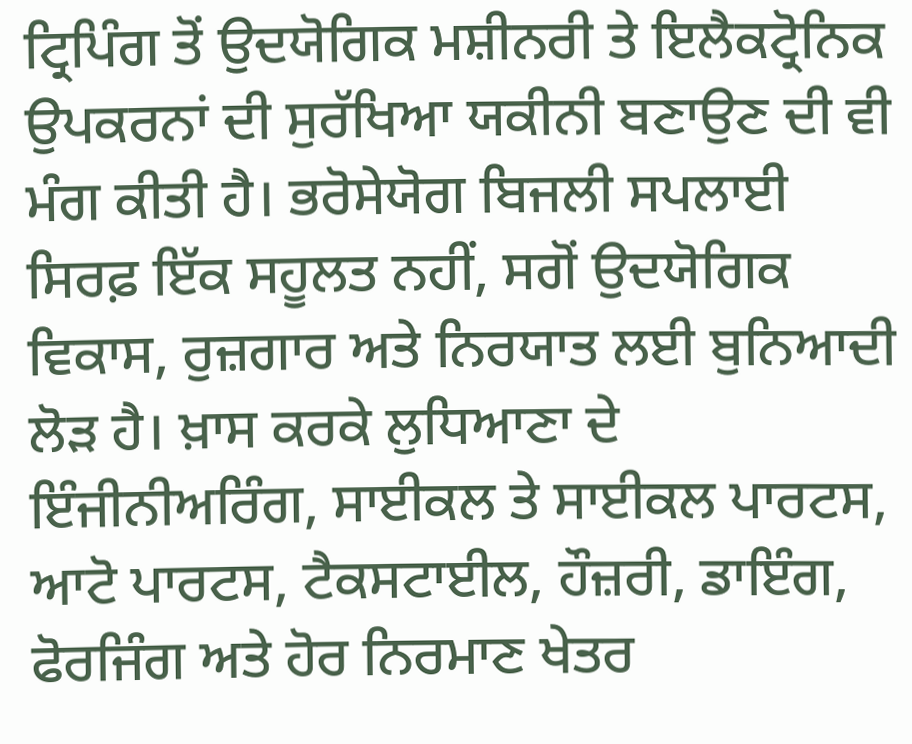ਟ੍ਰਿਪਿੰਗ ਤੋਂ ਉਦਯੋਗਿਕ ਮਸ਼ੀਨਰੀ ਤੇ ਇਲੈਕਟ੍ਰੋਨਿਕ ਉਪਕਰਨਾਂ ਦੀ ਸੁਰੱਖਿਆ ਯਕੀਨੀ ਬਣਾਉਣ ਦੀ ਵੀ ਮੰਗ ਕੀਤੀ ਹੈ। ਭਰੋਸੇਯੋਗ ਬਿਜਲੀ ਸਪਲਾਈ ਸਿਰਫ਼ ਇੱਕ ਸਹੂਲਤ ਨਹੀਂ, ਸਗੋਂ ਉਦਯੋਗਿਕ ਵਿਕਾਸ, ਰੁਜ਼ਗਾਰ ਅਤੇ ਨਿਰਯਾਤ ਲਈ ਬੁਨਿਆਦੀ ਲੋੜ ਹੈ। ਖ਼ਾਸ ਕਰਕੇ ਲੁਧਿਆਣਾ ਦੇ ਇੰਜੀਨੀਅਰਿੰਗ, ਸਾਈਕਲ ਤੇ ਸਾਈਕਲ ਪਾਰਟਸ, ਆਟੋ ਪਾਰਟਸ, ਟੈਕਸਟਾਈਲ, ਹੌਜ਼ਰੀ, ਡਾਇੰਗ, ਫੋਰਜਿੰਗ ਅਤੇ ਹੋਰ ਨਿਰਮਾਣ ਖੇਤਰ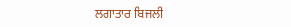ਲਗਾਤਾਰ ਬਿਜਲੀ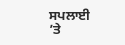ਸਪਲਾਈ ’ਤੇ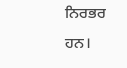ਨਿਰਭਰ ਹਨ।